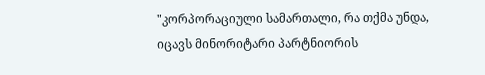"კორპორაციული სამართალი, რა თქმა უნდა, იცავს მინორიტარი პარტნიორის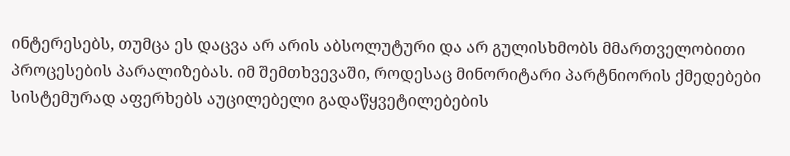ინტერესებს, თუმცა ეს დაცვა არ არის აბსოლუტური და არ გულისხმობს მმართველობითი პროცესების პარალიზებას. იმ შემთხვევაში, როდესაც მინორიტარი პარტნიორის ქმედებები სისტემურად აფერხებს აუცილებელი გადაწყვეტილებების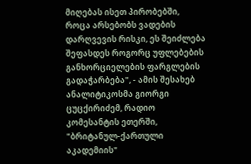მიღებას ისეთ პირობებში, როცა არსებობს ვადების დარღვევის რისკი, ეს შეიძლება შეფასდეს როგორც უფლებების განხორციელების ფარგლების გადაჭარბება", - ამის შესახებ ანალიტიკოსმა გიორგი ცუცქირიძემ, რადიო კომესანტის ეთერში, "ბრიტანულ-ქართული აკადემიის"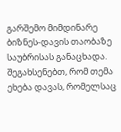გარშემო მიმდინარე ბიზნეს-დავის თაობაზე საუბრისას განაცხადა.
შეგახსენებთ, რომ თემა ეხება დავას, რომელსაც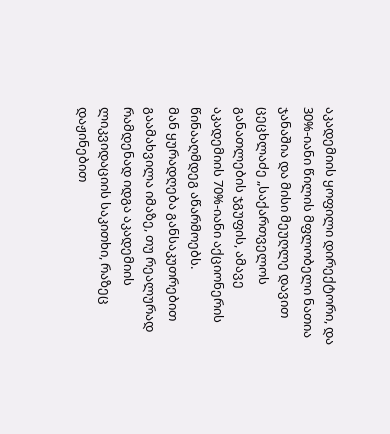აკადემიის ყოფილი დირექტორი, და 30%-იანი წილის მფლობელი ნათია ჯანაშია და მისი მეუღლე დავით ცეცხლაძე „საქართველოს განათლების ჯგუფის, ამავე აკადემიის 70%-იანი აქციონერის წინააღმდეგ აწარმოებს.
მან ყურადღება განსაკუთრებით გაამახვილა იმაზე, თუ რეალურად რამდენად იდგა აკადემიის ლიკვიდაციის საკითხი, რაზეც დაჟინებით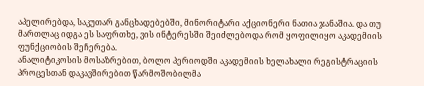აპელირებდა, საკუთარ განცხადებებში, მინორიტარი აქციონერი ნათია ჯანაშია. და თუ მართლაც იდგა ეს საფრთხე, ვის ინტერესში შეიძლებოდა რომ ყოფილიყო აკადემიის ფუნქციობის შეჩერება.
ანალიტიკოსის მოსაზრებით, ბოლო პერიოდში აკადემიის ხელახალი რეგისტრაციის პროცესთან დაკავშირებით წარმოშობილმა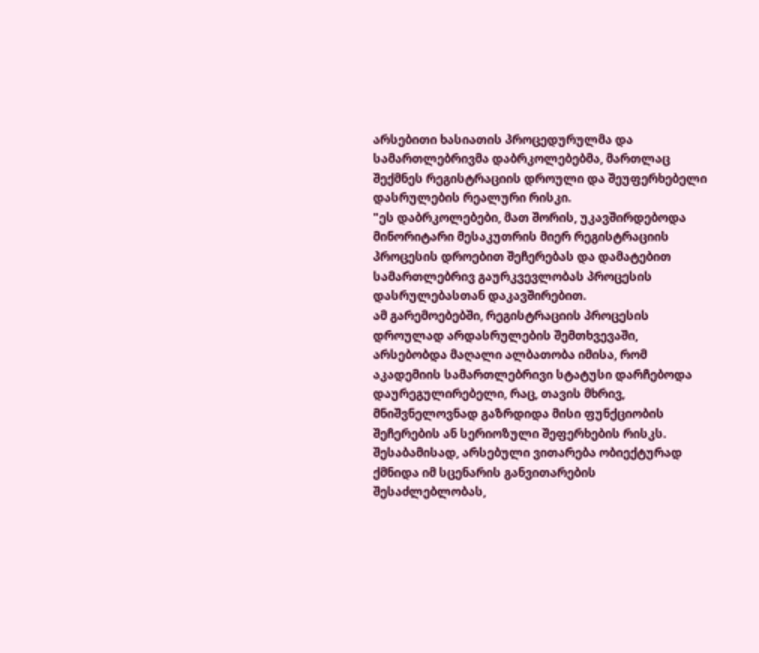არსებითი ხასიათის პროცედურულმა და სამართლებრივმა დაბრკოლებებმა, მართლაც შექმნეს რეგისტრაციის დროული და შეუფერხებელი დასრულების რეალური რისკი.
"ეს დაბრკოლებები, მათ შორის, უკავშირდებოდა მინორიტარი მესაკუთრის მიერ რეგისტრაციის პროცესის დროებით შეჩერებას და დამატებით სამართლებრივ გაურკვევლობას პროცესის დასრულებასთან დაკავშირებით.
ამ გარემოებებში, რეგისტრაციის პროცესის დროულად არდასრულების შემთხვევაში, არსებობდა მაღალი ალბათობა იმისა, რომ აკადემიის სამართლებრივი სტატუსი დარჩებოდა დაურეგულირებელი, რაც, თავის მხრივ, მნიშვნელოვნად გაზრდიდა მისი ფუნქციობის შეჩერების ან სერიოზული შეფერხების რისკს.
შესაბამისად, არსებული ვითარება ობიექტურად ქმნიდა იმ სცენარის განვითარების შესაძლებლობას,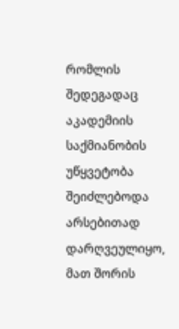რომლის შედეგადაც აკადემიის საქმიანობის უწყვეტობა შეიძლებოდა არსებითად დარღვეულიყო, მათ შორის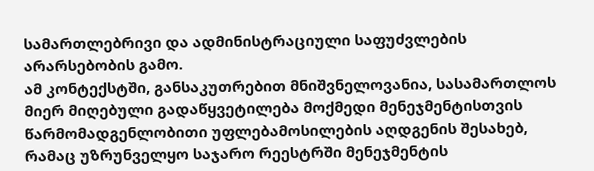სამართლებრივი და ადმინისტრაციული საფუძვლების არარსებობის გამო.
ამ კონტექსტში, განსაკუთრებით მნიშვნელოვანია, სასამართლოს მიერ მიღებული გადაწყვეტილება მოქმედი მენეჯმენტისთვის წარმომადგენლობითი უფლებამოსილების აღდგენის შესახებ, რამაც უზრუნველყო საჯარო რეესტრში მენეჯმენტის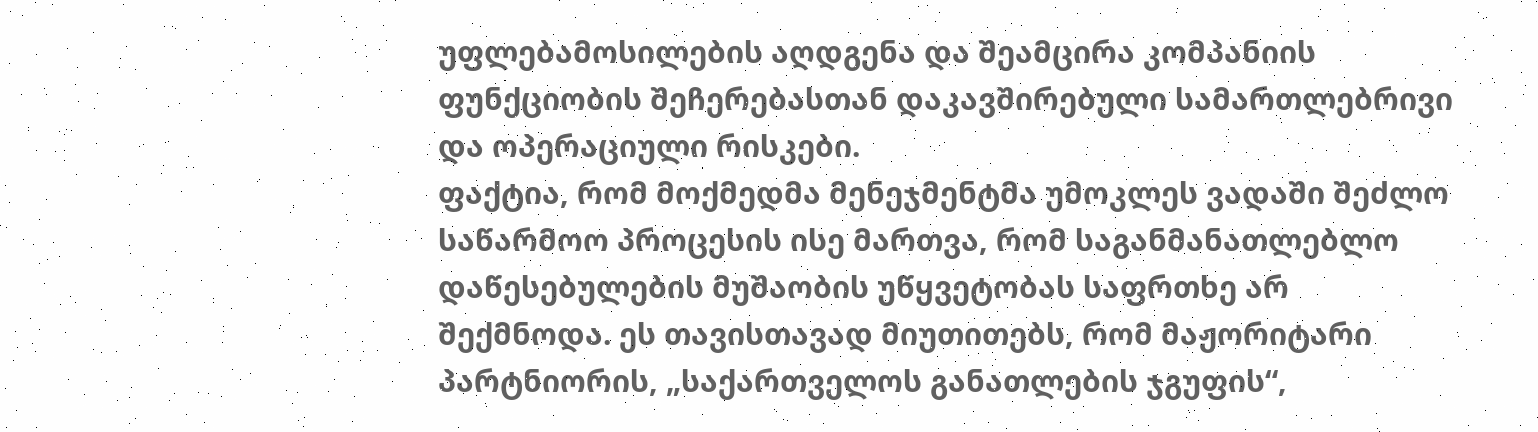უფლებამოსილების აღდგენა და შეამცირა კომპანიის ფუნქციობის შეჩერებასთან დაკავშირებული სამართლებრივი და ოპერაციული რისკები.
ფაქტია, რომ მოქმედმა მენეჯმენტმა უმოკლეს ვადაში შეძლო საწარმოო პროცესის ისე მართვა, რომ საგანმანათლებლო დაწესებულების მუშაობის უწყვეტობას საფრთხე არ შექმნოდა. ეს თავისთავად მიუთითებს, რომ მაჟორიტარი პარტნიორის, „საქართველოს განათლების ჯგუფის“,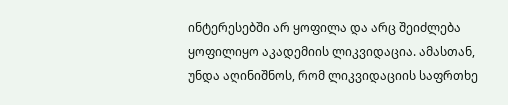ინტერესებში არ ყოფილა და არც შეიძლება ყოფილიყო აკადემიის ლიკვიდაცია. ამასთან, უნდა აღინიშნოს, რომ ლიკვიდაციის საფრთხე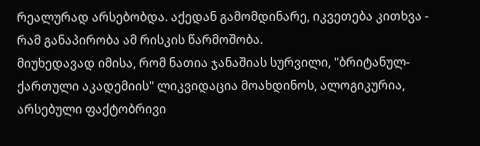რეალურად არსებობდა. აქედან გამომდინარე, იკვეთება კითხვა - რამ განაპირობა ამ რისკის წარმოშობა.
მიუხედავად იმისა, რომ ნათია ჯანაშიას სურვილი, "ბრიტანულ-ქართული აკადემიის" ლიკვიდაცია მოახდინოს, ალოგიკურია, არსებული ფაქტობრივი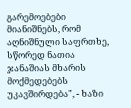გარემოებები მიანიშნებს, რომ აღნიშნული საფრთხე, სწორედ ნათია ჯანაშიას მხარის მოქმედებებს უკავშირდება", - ხაზი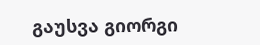გაუსვა გიორგი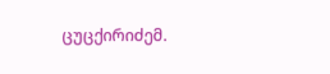ცუცქირიძემ.